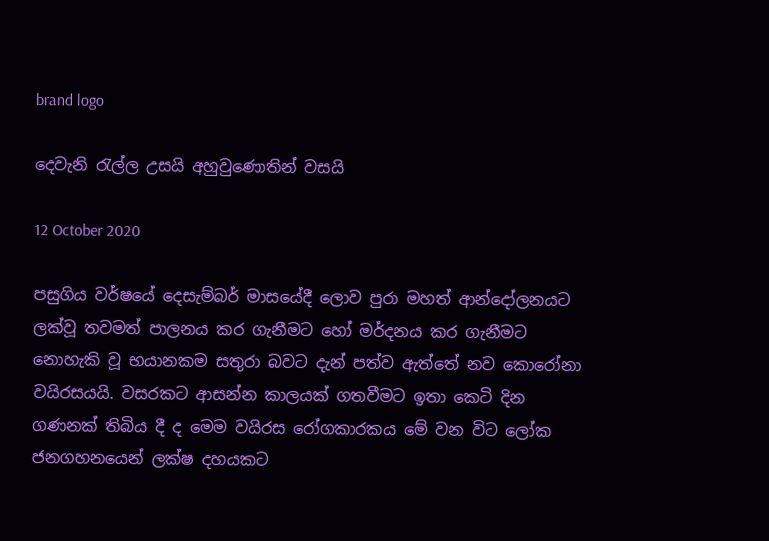brand logo

දෙවැනි රැල්ල උසයි අහුවුණොතින් වසයි

12 October 2020

පසුගිය වර්ෂයේ දෙසැම්බර් මාසයේදී ලොව පුරා මහත් ආන්දෝලනයට ලක්වූ තවමත් පාලනය කර ගැනීමට හෝ මර්දනය කර ගැනීමට නොහැකි වූ භයානකම සතුරා බවට දැන් පත්ව ඇත්තේ නව කොරෝනා වයිරසයයි. වසරකට ආසන්න කාලයක් ගතවීමට ඉතා කෙටි දින ගණනක් තිබිය දී ද මෙම වයිරස රෝගකාරකය මේ වන විට ලෝක ජනගහනයෙන් ලක්ෂ දහයකට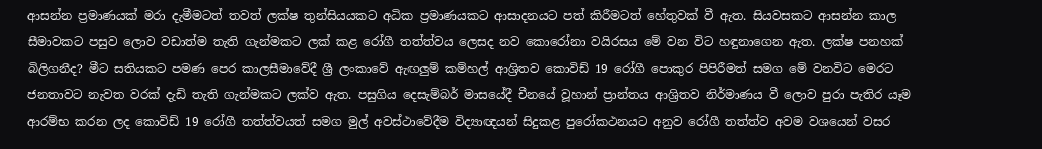ආසන්න ප්‍රමාණයක් මරා දැමීමටත් තවත් ලක්ෂ තුන්සියයකට අධික ප්‍රමාණයකට ආසාදනයට පත් කිරීමටත් හේතුවක් වී ඇත. සියවසකට ආසන්න කාල සීමාවකට පසුව ලොව වඩාත්ම තැති ගැන්මකට ලක් කළ රෝගී තත්ත්වය ලෙසද නව කොරෝනා වයිරසය මේ වන විට හඳුනාගෙන ඇත. ලක්ෂ පනහක් බිලිගනීද? මීට සතියකට පමණ පෙර කාලසීමාවේදී ශ්‍රී ලංකාවේ ඇඟලුම් කම්හල් ආශ්‍රිතව කොවිඩ් 19 රෝගී පොකුර පිපිරීමත් සමග මේ වනවිට මෙරට ජනතාවට නැවත වරක් දැඩි තැති ගැන්මකට ලක්ව ඇත. පසුගිය දෙසැම්බර් මාසයේදී චීනයේ වූහාන් ප්‍රාන්තය ආශ්‍රිතව නිර්මාණය වී ලොව පුරා පැතිර යෑම ආරම්භ කරන ලද කොවිඩ් 19 රෝගී තත්ත්වයත් සමග මුල් අවස්ථාවේදීම විද්‍යාඥයන් සිදුකළ පුරෝකථනයට අනුව රෝගී තත්ත්ව අවම වශයෙන් වසර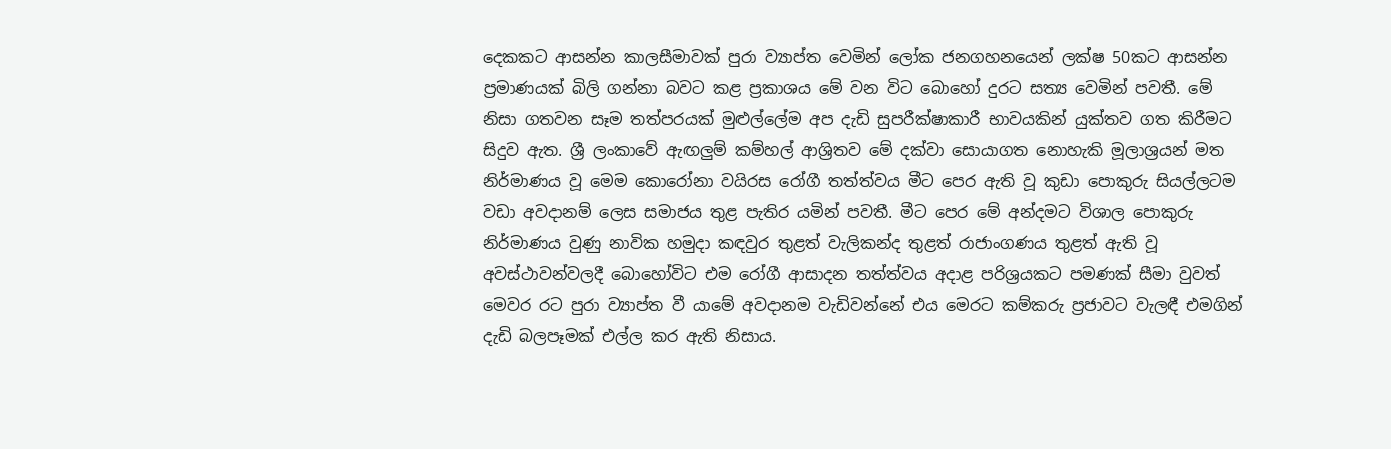දෙකකට ආසන්න කාලසීමාවක් පුරා ව්‍යාප්ත වෙමින් ලෝක ජනගහනයෙන් ලක්ෂ 50කට ආසන්න ප්‍රමාණයක් බිලි ගන්නා බවට කළ ප්‍රකාශය මේ වන විට බොහෝ දුරට සත්‍ය වෙමින් පවතී. මේ නිසා ගතවන සෑම තත්පරයක් මුළුල්ලේම අප දැඩි සුපරීක්ෂාකාරී භාවයකින් යුක්තව ගත කිරීමට සිදුව ඇත. ශ්‍රී ලංකාවේ ඇඟලුම් කම්හල් ආශ්‍රිතව මේ දක්වා සොයාගත නොහැකි මූලාශ්‍රයන් මත නිර්මාණය වූ මෙම කොරෝනා වයිරස රෝගී තත්ත්වය මීට පෙර ඇති වූ කුඩා පොකුරු සියල්ලටම වඩා අවදානම් ලෙස සමාජය තුළ පැතිර යමින් පවතී. මීට පෙර මේ අන්දමට විශාල පොකුරු නිර්මාණය වුණු නාවික හමුදා කඳවුර තුළත් වැලිකන්ද තුළත් රාජාංගණය තුළත් ඇති වූ අවස්ථාවන්වලදී බොහෝවිට එම රෝගී ආසාදන තත්ත්වය අදාළ පරිශ්‍රයකට පමණක් සීමා වුවත් මෙවර රට පුරා ව්‍යාප්ත වී යාමේ අවදානම වැඩිවන්නේ එය මෙරට කම්කරු ප්‍රජාවට වැලඳී එමගින් දැඩි බලපෑමක් එල්ල කර ඇති නිසාය.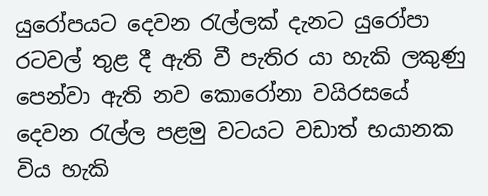යුරෝපයට දෙවන රැල්ලක් දැනට යුරෝපා රටවල් තුළ දී ඇති වී පැතිර යා හැකි ලකුණු පෙන්වා ඇති නව කොරෝනා වයිරසයේ දෙවන රැල්ල පළමු වටයට වඩාත් භයානක විය හැකි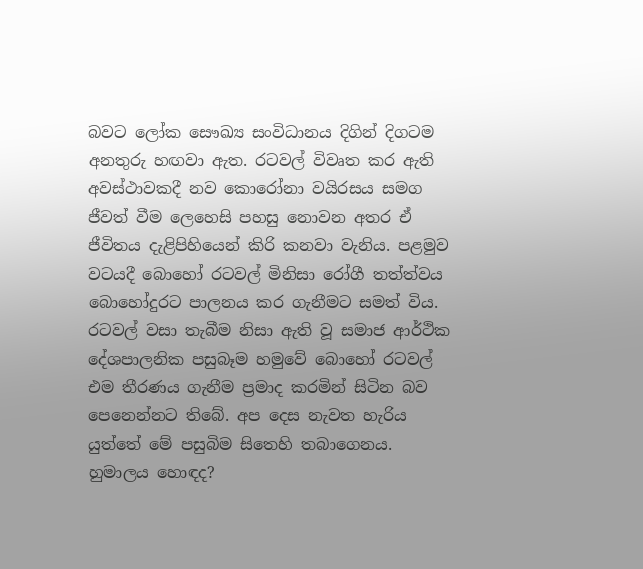බවට ලෝක සෞඛ්‍ය සංවිධානය දිගින් දිගටම අනතුරු හඟවා ඇත. රටවල් විවෘත කර ඇති අවස්ථාවකදී නව කොරෝනා වයිරසය සමග ජීවත් වීම ලෙහෙසි පහසු නොවන අතර ඒ ජීවිතය දැළිපිහියෙන් කිරි කනවා වැනිය. පළමුව වටයදී බොහෝ රටවල් මිනිසා රෝගී තත්ත්වය බොහෝදුරට පාලනය කර ගැනීමට සමත් විය. රටවල් වසා තැබීම නිසා ඇති වූ සමාජ ආර්ථික දේශපාලනික පසුබෑම හමුවේ බොහෝ රටවල් එම තීරණය ගැනීම ප්‍රමාද කරමින් සිටින බව පෙනෙන්නට තිබේ. අප දෙස නැවත හැරිය යුත්තේ මේ පසුබිම සිතෙහි තබාගෙනය. හුමාලය හොඳද?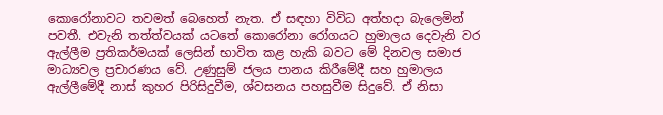කොරෝනාවට තවමත් බෙහෙත් නැත. ඒ සඳහා විවිධ අත්හදා බැලෙමින් පවතී. එවැනි තත්ත්වයක් යටතේ කොරෝනා රෝගයට හුමාලය දෙවැනි වර ඇල්ලීම ප්‍රතිකර්මයක් ලෙසින් භාවිත කළ හැකි බවට මේ දිනවල සමාජ මාධ්‍යවල ප්‍රචාරණය වේ. උණුසුම් ජලය පානය කිරීමේදී සහ හුමාලය ඇල්ලීමේදී නාස් කුහර පිරිසිදුවීම, ශ්වසනය පහසුවීම සිදුවේ. ඒ නිසා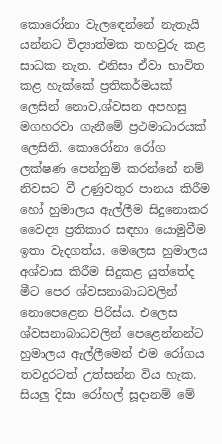කොරෝනා වැලඳෙන්නේ නැතැයි යන්නට විද්‍යාත්මක තහවුරු කළ සාධක නැත. එනිසා ඒවා භාවිත කළ හැක්කේ ප්‍රතිකර්මයක් ලෙසින් නොව,ශ්වසන අපහසු මගහරවා ගැනීමේ ප්‍රථමාධාරයක් ලෙසිනි. කොරෝනා රෝග ලක්ෂණ පෙන්නුම් කරන්නේ නම් නිවසට වී උණුවතුර පානය කිරීම හෝ හුමාලය ඇල්ලීම සිදුනොකර වෛද්‍ය ප්‍රතිකාර සඳහා යොමුවීම ඉතා වැදගත්ය. මෙලෙස හුමාලය අශ්වාස කිරීම සිදුකළ යුත්තේද මීට පෙර ශ්වසනාබාධවලින් නොපෙළෙන පිරිස්ය. එලෙස ශ්වසනාබාධවලින් පෙළෙන්නන්ට හුමාලය ඇල්ලීමෙන් එම රෝගය තවදුරටත් උත්සන්න විය හැක. සියලු දිසා රෝහල් සූදානම් මේ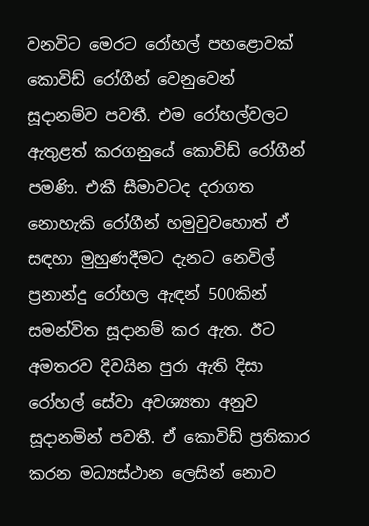වනවිට මෙරට රෝහල් පහළොවක් කොවිඩ් රෝගීන් වෙනුවෙන් සූදානම්ව පවතී. එම රෝහල්වලට ඇතුළත් කරගනුයේ කොවිඩ් රෝගීන් පමණි. එකී සීමාවටද දරාගත නොහැකි රෝගීන් හමුවුවහොත් ඒ සඳහා මුහුණදීමට දැනට නෙවිල් ප්‍රනාන්දු රෝහල ඇඳන් 500කින් සමන්විත සූදානම් කර ඇත. ඊට අමතරව දිවයින පුරා ඇති දිසා රෝහල් සේවා අවශ්‍යතා අනුව සූදානමින් පවතී. ඒ කොවිඩ් ප්‍රතිකාර කරන මධ්‍යස්ථාන ලෙසින් නොව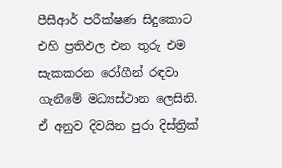පීසීආර් පරීක්ෂණ සිදුකොට එහි ප්‍රතිඵල එන තුරු එම සැකකරන රෝගීන් රඳවා ගැනීමේ මධ්‍යස්ථාන ලෙසිනි. ඒ අනුව දිවයින පුරා දිස්ත්‍රික්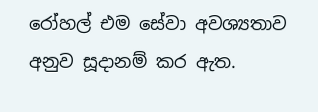රෝහල් එම සේවා අවශ්‍යතාව අනුව සූදානම් කර ඇත.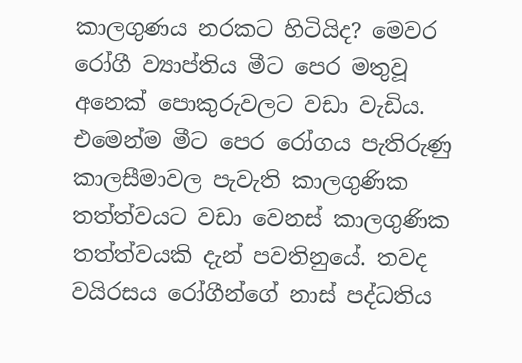කාලගුණය නරකට හිටියිද? මෙවර රෝගී ව්‍යාප්තිය මීට පෙර මතුවූ අනෙක් පොකුරුවලට වඩා වැඩිය. එමෙන්ම මීට පෙර රෝගය පැතිරුණු කාලසීමාවල පැවැති කාලගුණික තත්ත්වයට වඩා වෙනස් කාලගුණික තත්ත්වයකි දැන් පවතිනුයේ. තවද වයිරසය රෝගීන්ගේ නාස් පද්ධතිය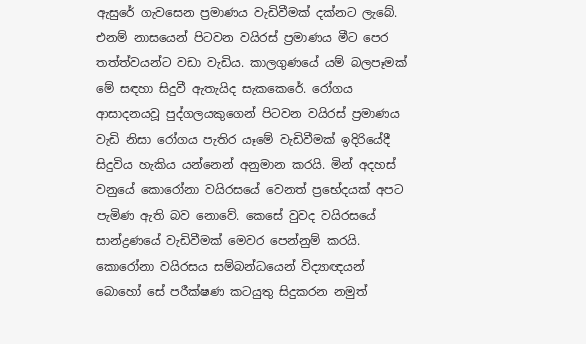ඇසුරේ ගැවසෙන ප්‍රමාණය වැඩිවීමක් දක්නට ලැබේ. එනම් නාසයෙන් පිටවන වයිරස් ප්‍රමාණය මීට පෙර තත්ත්වයන්ට වඩා වැඩිය. කාලගුණයේ යම් බලපෑමක් මේ සඳහා සිදුවී ඇතැයිද සැකකෙරේ. රෝගය ආසාදනයවූ පුද්ගලයකුගෙන් පිටවන වයිරස් ප්‍රමාණය වැඩි නිසා රෝගය පැතිර යෑමේ වැඩිවීමක් ඉදිරියේදී සිදුවිය හැකිය යන්නෙන් අනුමාන කරයි. මින් අදහස් වනුයේ කොරෝනා වයිරසයේ වෙනත් ප්‍රභේදයක් අපට පැමිණ ඇති බව නොවේ. කෙසේ වුවද වයිරසයේ සාන්ද්‍රණයේ වැඩිවීමක් මෙවර පෙන්නුම් කරයි. කොරෝනා වයිරසය සම්බන්ධයෙන් විද්‍යාඥයන් බොහෝ සේ පරීක්ෂණ කටයුතු සිදුකරන නමුත්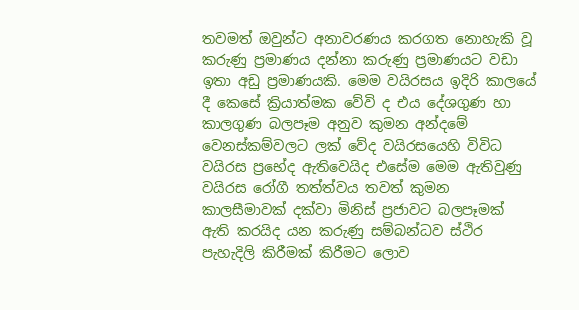තවමත් ඔවුන්ට අනාවරණය කරගත නොහැකි වූ කරුණු ප්‍රමාණය දන්නා කරුණු ප්‍රමාණයට වඩා ඉතා අඩු ප්‍රමාණයකි. මෙම වයිරසය ඉදිරි කාලයේ දී කෙසේ ක්‍රියාත්මක වේවි ද එය දේශගුණ හා කාලගුණ බලපෑම අනුව කුමන අන්දමේ වෙනස්කම්වලට ලක් වේද වයිරසයෙහි විවිධ වයිරස ප්‍රභේද ඇතිවෙයිද එසේම මෙම ඇතිවුණු වයිරස රෝගී තත්ත්වය තවත් කුමන කාලසීමාවක් දක්වා මිනිස් ප්‍රජාවට බලපෑමක් ඇති කරයිද යන කරුණු සම්බන්ධව ස්ථිර පැහැදිලි කිරීමක් කිරීමට ලොව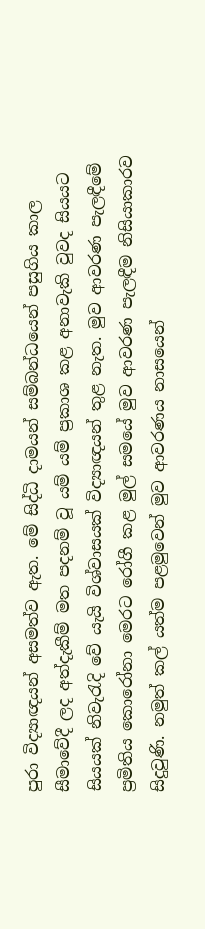පුරා විද්‍යාඥයන් අසමත්ව ඇත. මේ සිද්ධි දාමයන් සම්බන්ධයෙන් පසුගිය කාල සීමාවේදී ලද අත්දැකීම් මත පදනම් වූ යම් යම් ප්‍රකාශ කළ අනාවැකි වුවද සියයට සියයක් නිවැරැදි වේ යැයි විශ්වාසයක් විද්‍යාඥයන් තුළ නැත. මුව ආවරණ පැලඳීමේ ප්‍රමිතිය කොරෝනා මෙරට රෝගී කළ මුල් සමයේ මුව ආවරණ පැලඳීම නිසියාකාරව සිදුවුණි. නමුත් කල් යත්ම පළමුවෙන් මුව ආවරණය නාසයෙන්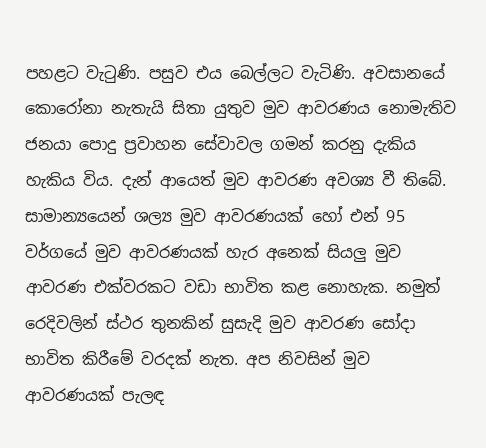පහළට වැටුණි. පසුව එය බෙල්ලට වැටිණි. අවසානයේ කොරෝනා නැතැයි සිතා යුතුව මුව ආවරණය නොමැතිව ජනයා පොදු ප්‍රවාහන සේවාවල ගමන් කරනු දැකිය හැකිය විය. දැන් ආයෙත් මුව ආවරණ අවශ්‍ය වී තිබේ. සාමාන්‍යයෙන් ශල්‍ය මුව ආවරණයක් හෝ එන් 95 වර්ගයේ මුව ආවරණයක් හැර අනෙක් සියලු මුව ආවරණ එක්වරකට වඩා භාවිත කළ නොහැක. නමුත් රෙදිවලින් ස්ථර තුනකින් සුසැදි මුව ආවරණ සෝදා භාවිත කිරීමේ වරදක් නැත. අප නිවසින් මුව ආවරණයක් පැලඳ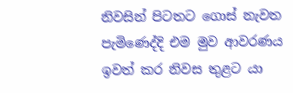නිවසින් පිටතට ගොස් නැවත පැමිණෙද්දි එම මුව ආවරණය ඉවත් කර නිවස තුළට යා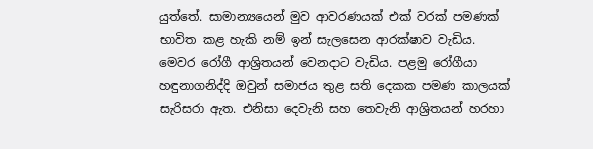යුත්තේ. සාමාන්‍යයෙන් මුව ආවරණයක් එක් වරක් පමණක් භාවිත කළ හැකි නම් ඉන් සැලසෙන ආරක්ෂාව වැඩිය. මෙවර රෝගී ආශ්‍රිතයන් වෙනදාට වැඩිය. පළමු රෝගීයා හඳුනාගනිද්දි ඔවුන් සමාජය තුළ සති දෙකක පමණ කාලයක් සැරිසරා ඇත. එනිසා දෙවැනි සහ තෙවැනි ආශ්‍රිතයන් හරහා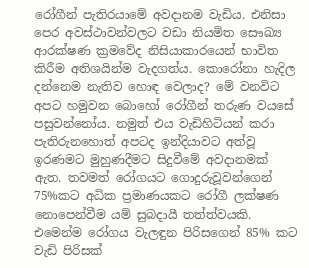රෝගීන් පැතිරයාමේ අවදානම වැඩිය. එනිසා පෙර අවස්ථාවන්වලට වඩා නියමිත සෞඛ්‍ය ආරක්ෂණ ක්‍රමවේද නිසියාකාරයෙන් භාවිත කිරීම අතිශයින්ම වැදගත්ය. කොරෝනා හැදිල දන්නෙම නැතිව හොඳ වෙලාද? මේ වනවිට අපට හමුවන බොහෝ රෝගීන් තරුණ වයසේ පසුවන්නෝය. නමුත් එය වැඩිහිටියන් කරා පැතිරුනහොත් අපටද ඉන්දියාවට අත්වූ ඉරණමට මුහුණදීමට සිදුවීමේ අවදානමක් ඇත. තවමත් රෝගයට ගොදුරුවූවන්ගෙන් 75%කට අධික ප්‍රමාණයකට රෝගී ලක්ෂණ නොපෙන්වීම යම් සුබදායී තත්ත්වයකි. එමෙන්ම රෝගය වැලඳුන පිරිසගෙන් 85% කට වැඩි පිරිසක්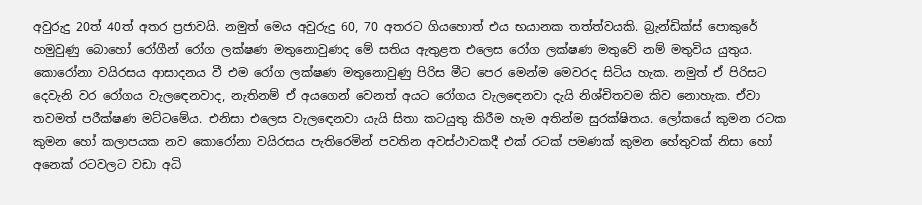අවුරුදු 20ත් 40ත් අතර ප්‍රජාවයි. නමුත් මෙය අවුරුදු 60, 70 අතරට ගියහොත් එය භයානක තත්ත්වයකි. බ්‍රැන්ඩික්ස් පොකුරේ හමුවුණු බොහෝ රෝගීන් රෝග ලක්ෂණ මතුනොවුණද මේ සතිය ඇතුළත එලෙස රෝග ලක්ෂණ මතුවේ නම් මතුවිය යුතුය. කොරෝනා වයිරසය ආසාදනය වී එම රෝග ලක්ෂණ මතුනොවුණු පිරිස මීට පෙර මෙන්ම මෙවරද සිටිය හැක. නමුත් ඒ පිරිසට දෙවැනි වර රෝගය වැලඳෙනවාද, නැතිනම් ඒ අයගෙන් වෙනත් අයට රෝගය වැලඳෙනවා දැයි නිශ්චිතවම කිව නොහැක. ඒවා තවමත් පරීක්ෂණ මට්ටමේය. එනිසා එලෙස වැලඳෙනවා යැයි සිතා කටයුතු කිරීම හැම අතින්ම සුරක්ෂිතය. ලෝකයේ කුමන රටක කුමන හෝ කලාපයක නව කොරෝනා වයිරසය පැතිරෙමින් පවතින අවස්ථාවකදී එක් රටක් පමණක් කුමන හේතුවක් නිසා හෝ අනෙක් රටවලට වඩා අධි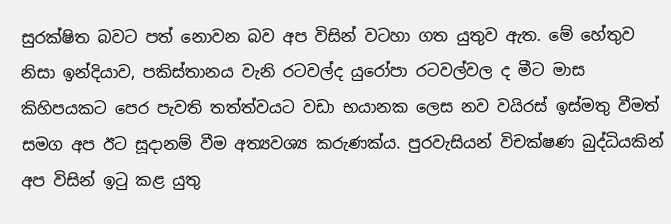සුරක්ෂිත බවට පත් නොවන බව අප විසින් වටහා ගත යුතුව ඇත. මේ හේතුව නිසා ඉන්දියාව, පකිස්තානය වැනි රටවල්ද යුරෝපා රටවල්වල ද මීට මාස කිහිපයකට පෙර පැවති තත්ත්වයට වඩා භයානක ලෙස නව වයිරස් ඉස්මතු වීමත් සමග අප ඊට සූදානම් වීම අත්‍යවශ්‍ය කරුණක්ය. පුරවැසියන් විචක්ෂණ බුද්ධියකින් අප විසින් ඉටු කළ යුතු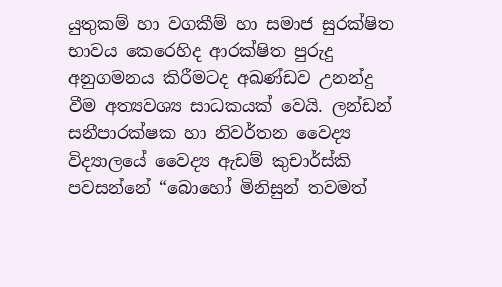යුතුකම් හා වගකීම් හා සමාජ සුරක්ෂිත භාවය කෙරෙහිද ආරක්ෂිත පුරුදු අනුගමනය කිරීමටද අඛණ්ඩව උනන්දු වීම අත්‍යවශ්‍ය සාධකයක් වෙයි. ලන්ඩන් සනීපාරක්ෂක හා නිවර්තන වෛද්‍ය විද්‍යාලයේ වෛද්‍ය ඇඩම් කුචාර්ස්කි පවසන්නේ “බොහෝ මිනිසුන් තවමත්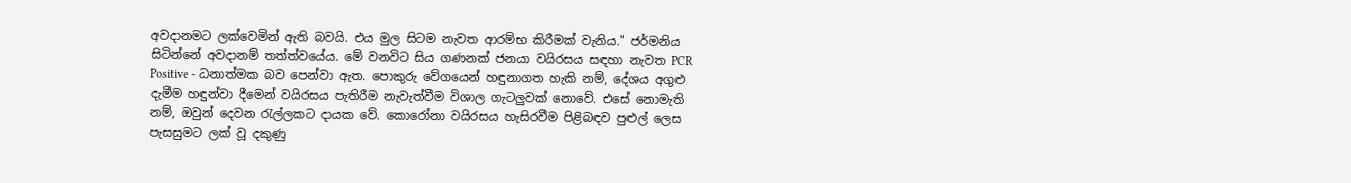අවදානමට ලක්වෙමින් ඇති බවයි. එය මුල සිටම නැවත ආරම්භ කිරීමක් වැනිය." ජර්මනිය සිටින්නේ අවදානම් තත්ත්වයේය. මේ වනවිට සිය ගණනක් ජනයා වයිරසය සඳහා නැවත PCR Positive - ධනාත්මක බව පෙන්වා ඇත. පොකුරු වේගයෙන් හඳුනාගත හැකි නම්, දේශය අගුළු දැමීම හඳුන්වා දීමෙන් වයිරසය පැතිරීම නැවැත්වීම විශාල ගැටලුවක් නොවේ. එසේ නොමැති නම්, ඔවුන් දෙවන රැල්ලකට දායක වේ. කොරෝනා වයිරසය හැසිරවීම පිළිබඳව පුළුල් ලෙස පැසසුමට ලක් වූ දකුණු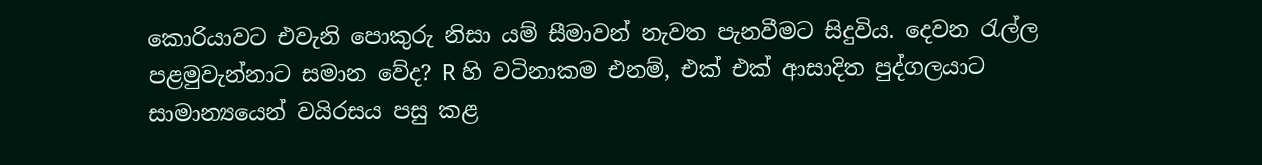කොරියාවට එවැනි පොකුරු නිසා යම් සීමාවන් නැවත පැනවීමට සිදුවිය. දෙවන රැල්ල පළමුවැන්නාට සමාන වේද? R හි වටිනාකම එනම්, එක් එක් ආසාදිත පුද්ගලයාට සාමාන්‍යයෙන් වයිරසය පසු කළ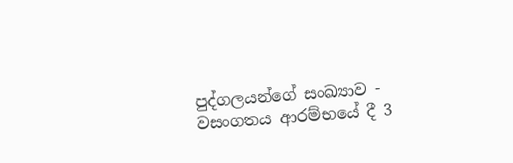පුද්ගලයන්ගේ සංඛ්‍යාව - වසංගතය ආරම්භයේ දී 3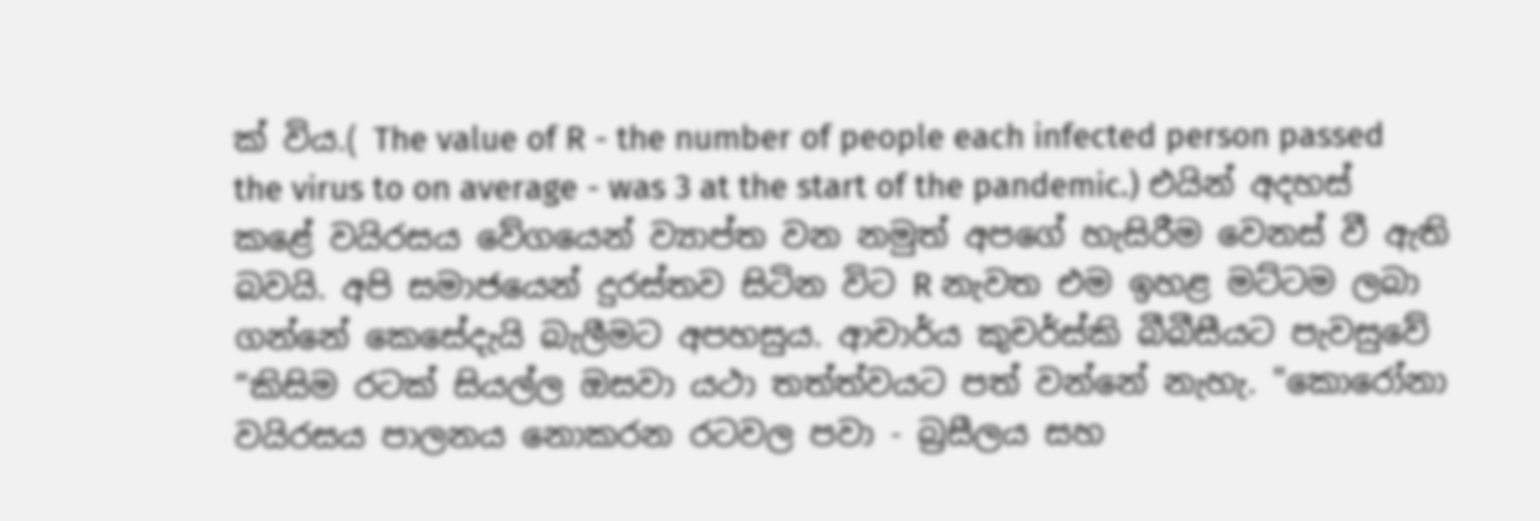ක් විය.( The value of R - the number of people each infected person passed the virus to on average - was 3 at the start of the pandemic.) එයින් අදහස් කළේ වයිරසය වේගයෙන් ව්‍යාප්ත වන නමුත් අපගේ හැසිරීම වෙනස් වී ඇති බවයි. අපි සමාජයෙන් දුරස්තව සිටින විට R නැවත එම ඉහළ මට්ටම ලබා ගන්නේ කෙසේදැයි බැලීමට අපහසුය. ආචාර්ය කුචර්ස්කි බීබීසීයට පැවසුවේ “කිසිම රටක් සියල්ල ඔසවා යථා තත්ත්වයට පත් වන්නේ නැහැ. "කොරෝනා වයිරසය පාලනය නොකරන රටවල පවා - බ්‍රසීලය සහ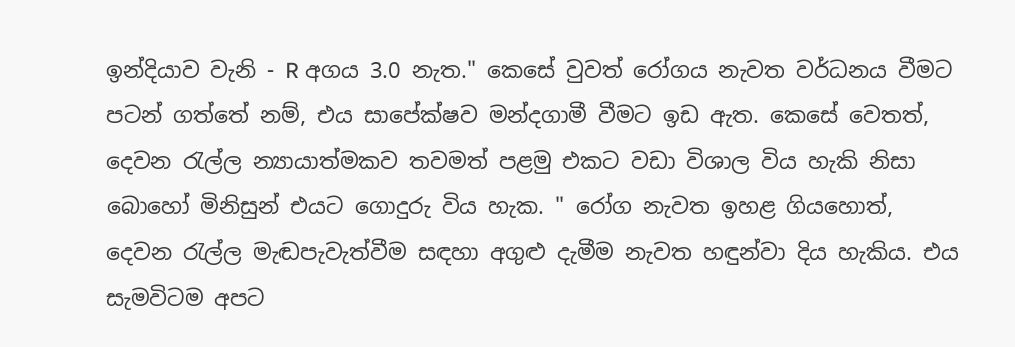ඉන්දියාව වැනි - R අගය 3.0 නැත." කෙසේ වුවත් රෝගය නැවත වර්ධනය වීමට පටන් ගත්තේ නම්, එය සාපේක්ෂව මන්දගාමී වීමට ඉඩ ඇත. කෙසේ වෙතත්, දෙවන රැල්ල න්‍යායාත්මකව තවමත් පළමු එකට වඩා විශාල විය හැකි නිසා බොහෝ මිනිසුන් එයට ගොදුරු විය හැක. " රෝග නැවත ඉහළ ගියහොත්, දෙවන රැල්ල මැඬපැවැත්වීම සඳහා අගුළු දැමීම නැවත හඳුන්වා දිය හැකිය. එය සැමවිටම අපට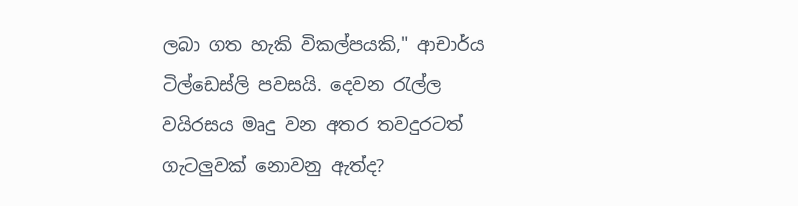ලබා ගත හැකි විකල්පයකි," ආචාර්ය ටිල්ඩෙස්ලි පවසයි. දෙවන රැල්ල වයිරසය මෘදු වන අතර තවදුරටත් ගැටලුවක් නොවනු ඇත්ද?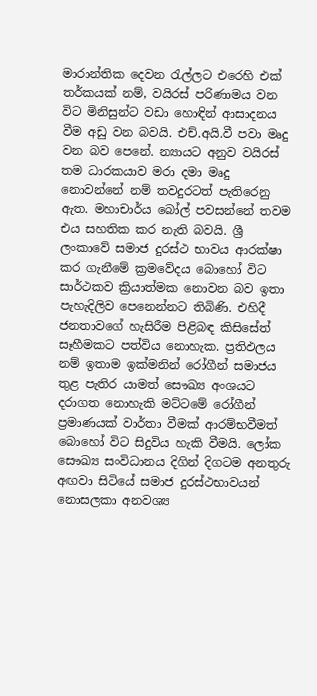මාරාන්තික දෙවන රැල්ලට එරෙහි එක් තර්කයක් නම්, වයිරස් පරිණාමය වන විට මිනිසුන්ට වඩා හොඳින් ආසාදනය වීම අඩු වන බවයි. එච්.අයි.වී පවා මෘදු වන බව පෙනේ. න්‍යායට අනුව වයිරස් තම ධාරකයාව මරා දමා මෘදු නොවන්නේ නම් තවදුරටත් පැතිරෙනු ඇත. මහාචාර්ය බෝල් පවසන්නේ තවම එය සහතික කර නැති බවයි. ශ්‍රී ලංකාවේ සමාජ දුරස්ථ භාවය ආරක්ෂා කර ගැනීමේ ක්‍රමවේදය බොහෝ විට සාර්ථකව ක්‍රියාත්මක නොවන බව ඉතා පැහැදිලිව පෙනෙන්නට තිබිණි. එහිදී ජනතාවගේ හැසිරීම පිළිබඳ කිසිසේත් සෑහීමකට පත්විය නොහැක. ප්‍රතිඵලය නම් ඉතාම ඉක්මනින් රෝගීන් සමාජය තුළ පැතිර යාමත් සෞඛ්‍ය අංශයට දරාගත නොහැකි මට්ටමේ රෝගීන් ප්‍රමාණයක් වාර්තා වීමක් ආරම්භවීමත් බොහෝ විට සිදුවිය හැකි වීමයි. ලෝක සෞඛ්‍ය සංවිධානය දිගින් දිගටම අනතුරු අඟවා සිටියේ සමාජ දුරස්ථභාවයන් නොසලකා අනවශ්‍ය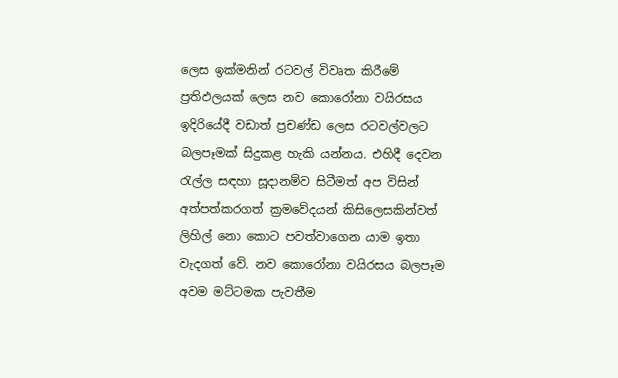ලෙස ඉක්මනින් රටවල් විවෘත කිරීමේ ප්‍රතිඵලයක් ලෙස නව කොරෝනා වයිරසය ඉදිරියේදී වඩාත් ප්‍රචණ්ඩ ලෙස රටවල්වලට බලපෑමක් සිදුකළ හැකි යන්නය. එහිදී දෙවන රැල්ල සඳහා සූදානම්ව සිටීමත් අප විසින් අත්පත්කරගත් ක්‍රමවේදයන් කිසිලෙසකින්වත් ලිහිල් නො කොට පවත්වාගෙන යාම ඉතා වැදගත් වේ. නව කොරෝනා වයිරසය බලපෑම අවම මට්ටමක පැවතීම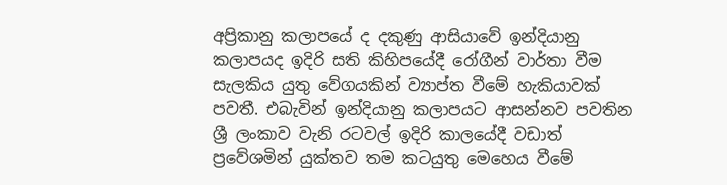අප්‍රිකානු කලාපයේ ද දකුණු ආසියාවේ ඉන්දියානු කලාපයද ඉදිරි සති කිහිපයේදී රෝගීන් වාර්තා වීම සැලකිය යුතු වේගයකින් ව්‍යාප්ත වීමේ හැකියාවක් පවතී. එබැවින් ඉන්දියානු කලාපයට ආසන්නව පවතින ශ්‍රී ලංකාව වැනි රටවල් ඉදිරි කාලයේදී වඩාත් ප්‍රවේශමින් යුක්තව තම කටයුතු මෙහෙය වීමේ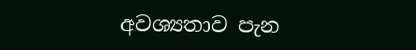අවශ්‍යතාව පැන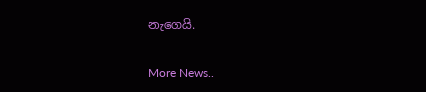නැගෙයි.


More News..